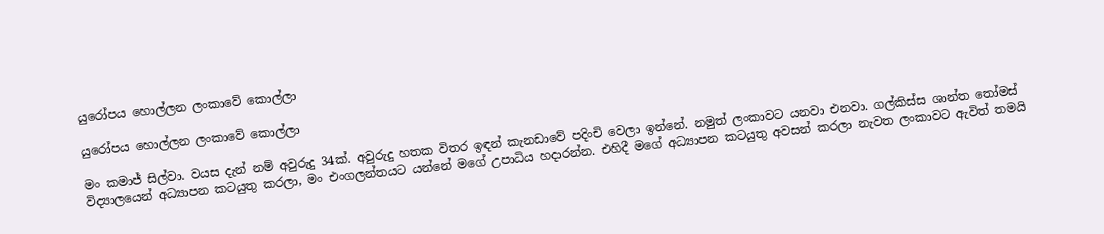යුරෝපය හොල්ලන ලංකාවේ කොල්ලා

යුරෝපය හොල්ලන ලංකාවේ කොල්ලා

මං කමාජ් සිල්වා. වයස දැන් නම් අවුරුදු 34ක්. අවුරුදු හතක විතර ඉඳන් කැනඩාවේ පදිංචි වෙලා ඉන්නේ. නමුත් ලංකාවට යනවා එනවා. ගල්කිස්ස ශාන්ත තෝමස් විද්‍යාලයෙන් අධ්‍යාපන කටයුතු කරලා, මං එංගලන්තයට යන්නේ මගේ උපාධිය හදාරන්න. එහිදී මගේ අධ්‍යාපන කටයුතු අවසන් කරලා නැවත ලංකාවට ඇවිත් තමයි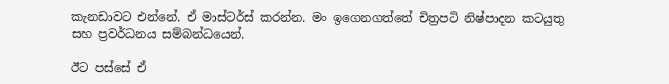කැනඩාවට එන්නේ. ඒ මාස්ටර්ස් කරන්න. මං ඉගෙනගත්තේ චිත්‍රපටි නිෂ්පාදන කටයුතු සහ ප්‍රවර්ධනය සම්බන්ධයෙන්.

ඊට පස්සේ ඒ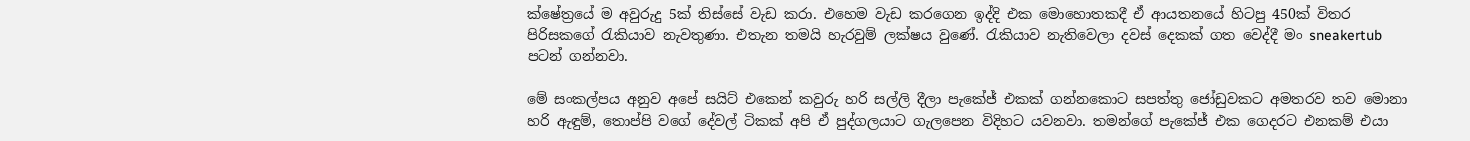ක්ෂේත්‍රයේ ම අවුරුදු 5ක් තිස්සේ වැඩ කරා. එහෙම වැඩ කරගෙන ඉද්දි එක මොහොතකදී ඒ ආයතනයේ හිටපු 450ක් විතර පිරිසකගේ රැකියාව නැවතුණා. එතැන තමයි හැරවුම් ලක්ෂය වුණේ. රැකියාව නැතිවෙලා දවස් දෙකක් ගත වෙද්දී මං sneakertub පටන් ගන්නවා.

මේ සංකල්පය අනුව අපේ සයිට් එකෙන් කවුරු හරි සල්ලි දීලා පැකේජ් එකක් ගන්නකොට සපත්තු ජෝඩුවකට අමතරව තව මොනා හරි ඇඳුම්, තොප්පි වගේ දේවල් ටිකක් අපි ඒ පුද්ගලයාට ගැලපෙන විදිහට යවනවා. තමන්ගේ පැකේජ් එක ගෙදරට එනකම් එයා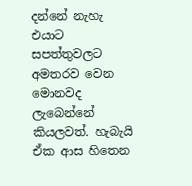දන්නේ නැහැ එයාට සපත්තුවලට අමතරව වෙන මොනවද ලැබෙන්නේ කියලවත්. හැබැයි ඒක ආස හිතෙන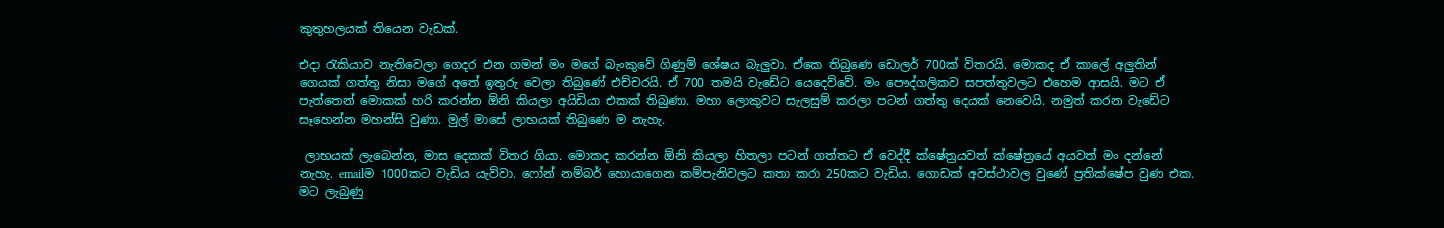කුතුහලයක් තියෙන වැඩක්.

එදා රැකියාව නැතිවෙලා ගෙදර එන ගමන් මං මගේ බැංකුවේ ගිණුම් ශේෂය බැලුවා. ඒකෙ තිබුණෙ ඩොලර් 700ක් විතරයි. මොකද ඒ කාලේ අලුතින් ගෙයක් ගත්තු නිසා මගේ අතේ ඉතුරු වෙලා තිබුණේ එච්චරයි. ඒ 700 තමයි වැඩේට යෙදෙව්වේ. මං පෞද්ගලිකව සපත්තුවලට එහෙම ආසයි. මට ඒ පැත්තෙන් මොකක් හරි කරන්න ඕනි කියලා අයිඩියා එකක් තිබුණා. මහා ලොකුවට සැලසුම් කරලා පටන් ගත්තු දෙයක් නෙවෙයි. නමුත් කරන වැඩේට සෑහෙන්න මහන්සි වුණා. මුල් මාසේ ලාභයක් තිබුණෙ ම නැහැ.

 ලාභයක් ලැබෙන්න, මාස දෙකක් විතර ගියා. මොකද කරන්න ඕනි කියලා හිතලා පටන් ගත්තට ඒ වෙද්දී ක්ෂේත්‍රයවත් ක්ෂේත්‍රයේ අයවත් මං දන්නේ නැහැ. emailම 1000කට වැඩිය යැව්වා. ෆෝන් නම්බර් හොයාගෙන කම්පැනිවලට කතා කරා 250කට වැඩිය. ගොඩක් අවස්ථාවල වුණේ ප්‍රතික්ෂේප වුණ එක. මට ලැබුණු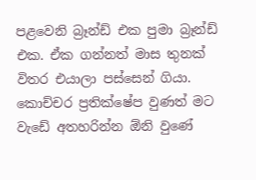පළවෙනි බ්‍රෑන්ඩ් එක පුමා බ්‍රෑන්ඩ් එක. ඒක ගන්නත් මාස තුනක් විතර එයාලා පස්සෙන් ගියා. කොච්චර ප්‍රතික්ෂේප වුණත් මට වැඩේ අතහරින්න ඕනි වුණේ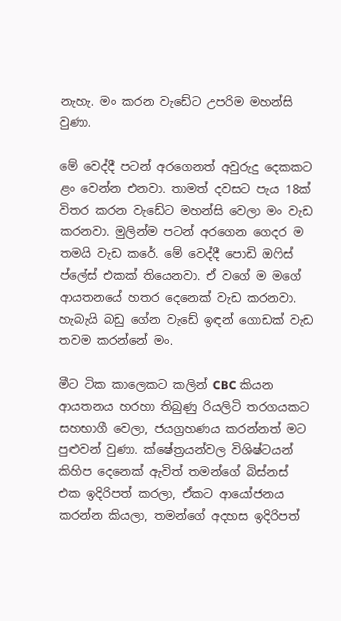නැහැ. මං කරන වැඩේට උපරිම මහන්සි වුණා.

මේ වෙද්දී පටන් අරගෙනත් අවුරුදු දෙකකට ළං වෙන්න එනවා. තාමත් දවසට පැය 18ක් විතර කරන වැඩේට මහන්සි වෙලා මං වැඩ කරනවා. මුලින්ම පටන් අරගෙන ගෙදර ම තමයි වැඩ කරේ. මේ වෙද්දී පොඩි ඔෆිස් ප්ලේස් එකක් තියෙනවා. ඒ වගේ ම මගේ ආයතනයේ හතර දෙනෙක් වැඩ කරනවා. හැබැයි බඩු ගේන වැඩේ ඉඳන් ගොඩක් වැඩ තවම කරන්නේ මං.

මීට ටික කාලෙකට කලින් CBC කියන ආයතනය හරහා තිබුණු රියලිටි තරගයකට සහභාගී වෙලා, ජයග්‍රහණය කරන්නත් මට පුළුවන් වුණා. ක්ෂේත්‍රයන්වල විශිෂ්ටයන් කිහිප දෙනෙක් ඇවිත් තමන්ගේ බිස්නස් එක ඉදිරිපත් කරලා, ඒකට ආයෝජනය කරන්න කියලා, තමන්ගේ අදහස ඉදිරිපත්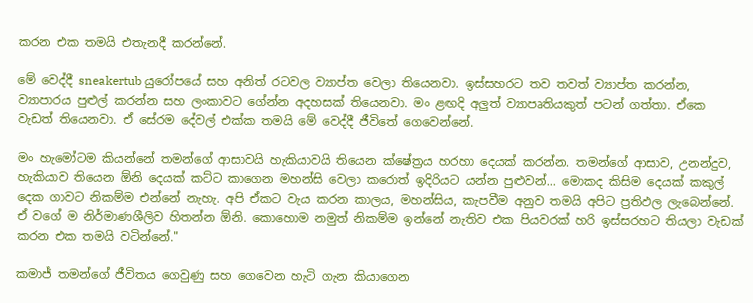කරන එක තමයි එතැනදී කරන්නේ.

මේ වෙද්දී sneakertub යුරෝපයේ සහ අනිත් රටවල ව්‍යාප්ත වෙලා තියෙනවා. ඉස්සහරට තව තවත් ව්‍යාප්ත කරන්න, ව්‍යාපාරය පුළුල් කරන්න සහ ලංකාවට ගේන්න අදහසක් තියෙනවා. මං ළඟදි අලුත් ව්‍යාපෘතියකුත් පටන් ගත්තා. ඒකෙ වැඩත් තියෙනවා. ඒ සේරම දේවල් එක්ක තමයි මේ වෙද්දී ජීවිතේ ගෙවෙන්නේ.

මං හැමෝටම කියන්නේ තමන්ගේ ආසාවයි හැකියාවයි තියෙන ක්ෂේත්‍රය හරහා දෙයක් කරන්න. තමන්ගේ ආසාව, උනන්දුව, හැකියාව තියෙන ඕනි දෙයක් කට්ට කාගෙන මහන්සි වෙලා කරොත් ඉදිරියට යන්න පුළුවන්... මොකද කිසිම දෙයක් කකුල් දෙක ගාවට නිකම්ම එන්නේ නැහැ. අපි ඒකට වැය කරන කාලය, මහන්සිය, කැපවීම අනුව තමයි අපිට ප්‍රතිඵල ලැබෙන්නේ. ඒ වගේ ම නිර්මාණශීලිව හිතන්න ඕනි. කොහොම නමුත් නිකම්ම ඉන්නේ නැතිව එක පියවරක් හරි ඉස්සරහට තියලා වැඩක් කරන එක තමයි වටින්නේ."

කමාජ් තමන්ගේ ජීවිතය ගෙවුණු සහ ගෙවෙන හැටි ගැන කියාගෙන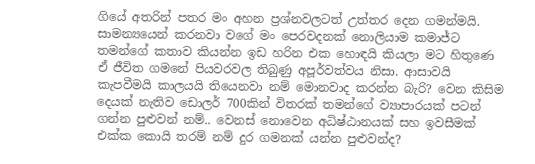ගියේ අතරින් පතර මං අහන ප්‍රශ්නවලටත් උත්තර දෙන ගමන්මයි. සාමන්‍යයෙන් කරනවා වගේ මං පෙරවදනක් නොලියාම කමාජ්ට තමන්ගේ කතාව කියන්න ඉඩ හරින එක හොඳයි කියලා මට හිතුණෙ ඒ ජීවිත ගමනේ පියවරවල තිබුණු අපූර්වත්වය නිසා. ආසාවයි කැපවීමයි කාලයයි තියෙනවා නම් මොනවාද කරන්න බැරි? වෙන කිසිම දෙයක් නැතිව ඩොලර් 700කින් විතරක් තමන්ගේ ව්‍යාපාරයක් පටන් ගන්න පුළුවන් නම්.. වෙනස් නොවෙන අධිෂ්ඨානයක් සහ ඉවසීමක් එක්ක කොයි තරම් නම් දුර ගමනක් යන්න පුළුවන්ද?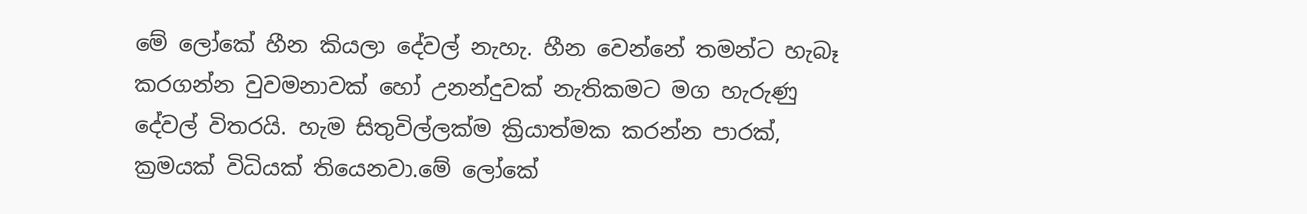මේ ලෝකේ හීන කියලා දේවල් නැහැ. හීන වෙන්නේ තමන්ට හැබෑ කරගන්න වුවමනාවක් හෝ උනන්දුවක් නැතිකමට මග හැරුණු දේවල් විතරයි. හැම සිතුවිල්ලක්ම ක්‍රියාත්මක කරන්න පාරක්, ක්‍රමයක් විධියක් තියෙනවා.මේ ලෝකේ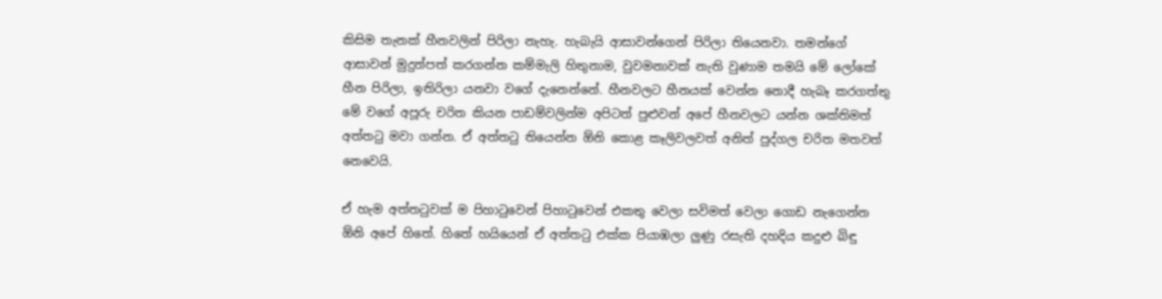කිසිම තැනක් හීනවලින් පිරිලා නැහැ. හැබැයි ආසාවන්ගෙන් පිරිලා තියෙනවා. තමන්ගේ ආසාවන් මුදුන්පත් කරගන්න කම්මැලි හිතුනාම, වුවමනාවක් නැති වුණාම තමයි මේ ලෝකේ හීන පිරිලා, ඉතිරිලා යනවා වගේ දැනෙන්නේ. හීනවලට හීනයක් වෙන්න නොදී හැබෑ කරගත්තු මේ වගේ අපූරු චරිත කියන පාඩම්වලින්ම අපිටත් පුළුවන් අපේ හීනවලට යන්න ශක්තිමත් අත්තටු මවා ගන්න. ඒ අත්තටු තියෙන්න ඕනි කොළ කෑලිවලවත් අනිත් පුද්ගල චරිත මතවත් නෙවෙයි.

ඒ හැම අත්තටුවක් ම පිහාටුවෙන් පිහාටුවෙන් එකතු වෙලා සවිමත් වෙලා ගොඩ නැගෙන්න ඕනි අපේ හිතේ. හිතේ හයියෙන් ඒ අත්තටු එක්ක පියාඹලා ලුණු රසැති දහදිය කදුළු බිඳු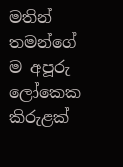මතින් තමන්ගේ ම අපූරු ලෝකෙක කිරුළක්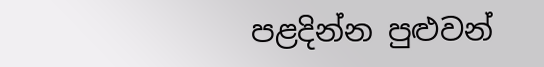පළදින්න පුළුවන්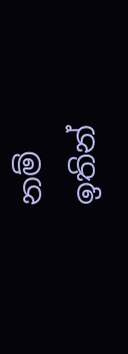නම් ඉතින්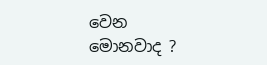වෙන මොනවාද ?